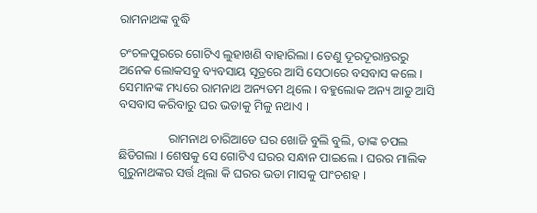ରାମନାଥଙ୍କ ବୁଦ୍ଧି

ଚଂଚଳପୁରରେ ଗୋଟିଏ ଲୁହାଖଣି ବାହାରିଲା । ତେଣୁ ଦୂରଦୂରାନ୍ତରରୁ ଅନେକ ଲୋକସବୁ ବ୍ୟବସାୟ ସୂତ୍ରରେ ଆସି ସେଠାରେ ବସବାସ କଲେ । ସେମାନଙ୍କ ମଧ୍ୟରେ ରାମନାଥ ଅନ୍ୟତମ ଥିଲେ । ବହୁଲୋକ ଅନ୍ୟ ଆଡୁ ଆସି ବସବାସ କରିବାରୁ ଘର ଭଡାକୁ ମିଳୁ ନଥାଏ ।

                ରାମନାଥ ଚାରିଆଡେ ଘର ଖୋଜି ବୁଲି ବୁଲି, ତାଙ୍କ ଚପଲ ଛିଡିଗଲା । ଶେଷକୁ ସେ ଗୋଟିଏ ଘରର ସନ୍ଧାନ ପାଇଲେ । ଘରର ମାଲିକ ଗୁରୁନାଥଙ୍କର ସର୍ତ୍ତ ଥିଲା କି ଘରର ଭଡା ମାସକୁ ପାଂଚଶହ ।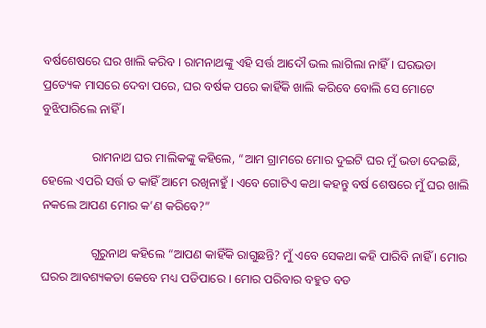ବର୍ଷଶେଷରେ ଘର ଖାଲି କରିବ । ରାମନାଥଙ୍କୁ ଏହି ସର୍ତ୍ତ ଆଦୌ ଭଲ ଲାଗିଲା ନାହିଁ । ଘରଭଡା ପ୍ରତ୍ୟେକ ମାସରେ ଦେବା ପରେ, ଘର ବର୍ଷକ ପରେ କାହିଁକି ଖାଲି କରିବେ ବୋଲି ସେ ମୋଟେ ବୁଝିପାରିଲେ ନାହିଁ ।

                ରାମନାଥ ଘର ମାଲିକଙ୍କୁ କହିଲେ, “ଆମ ଗ୍ରାମରେ ମୋର ଦୁଇଟି ଘର ମୁଁ ଭଡା ଦେଇଛି, ହେଲେ ଏପରି ସର୍ତ୍ତ ତ କାହିଁ ଆମେ ରଖିନାହୁଁ । ଏବେ ଗୋଟିଏ କଥା କହନ୍ତୁ ବର୍ଷ ଶେଷରେ ମୁଁ ଘର ଖାଲି ନକଲେ ଆପଣ ମୋର କ’ଣ କରିବେ?”

                ଗୁରୁନାଥ କହିଲେ “ଆପଣ କାହିଁକି ରାଗୁଛନ୍ତି? ମୁଁ ଏବେ ସେକଥା କହି ପାରିବି ନାହିଁ । ମୋର ଘରର ଆବଶ୍ୟକତା କେବେ ମଧ୍ୟ ପଡିପାରେ । ମୋର ପରିବାର ବହୁତ ବଡ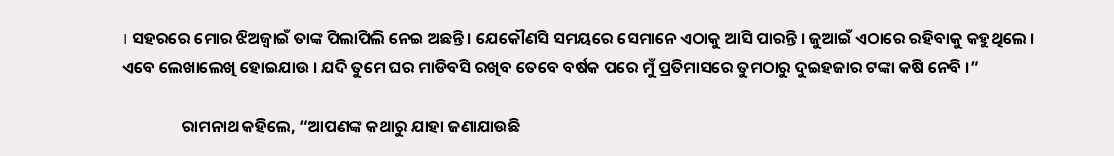। ସହରରେ ମୋର ଝିଅଜ୍ୱାଇଁ ତାଙ୍କ ପିଲାପିଲି ନେଇ ଅଛନ୍ତି । ଯେକୌଣସି ସମୟରେ ସେମାନେ ଏଠାକୁ ଆସି ପାରନ୍ତି । ଜୁଆଇଁ ଏଠାରେ ରହିବାକୁ କହୁଥିଲେ । ଏବେ ଲେଖାଲେଖି ହୋଇଯାଉ । ଯଦି ତୁମେ ଘର ମାଡିବସି ରଖିବ ତେବେ ବର୍ଷକ ପରେ ମୁଁ ପ୍ରତିମାସରେ ତୁମଠାରୁ ଦୁଇହଜାର ଟଙ୍କା କଷି ନେବି ।”

                ରାମନାଥ କହିଲେ, “ଆପଣଙ୍କ କଥାରୁ ଯାହା ଜଣାଯାଉଛି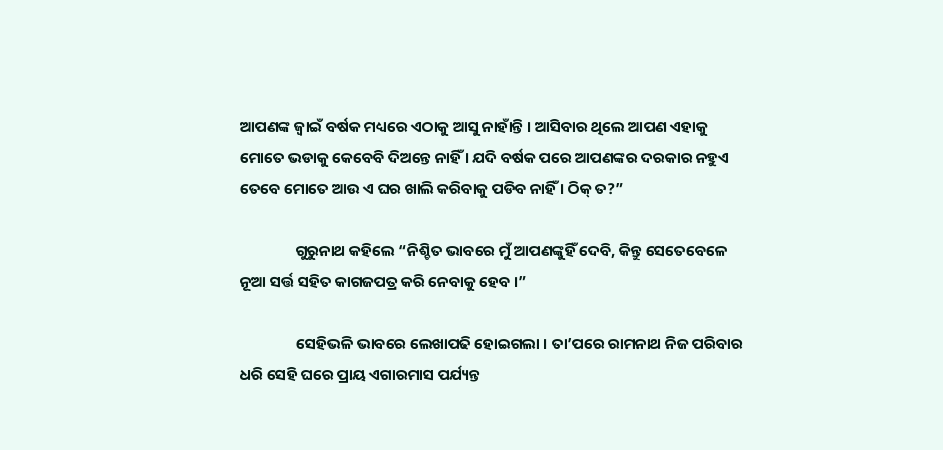ଆପଣଙ୍କ ଜ୍ୱାଇଁ ବର୍ଷକ ମଧ୍ୟରେ ଏଠାକୁ ଆସୁ ନାହାଁନ୍ତି । ଆସିବାର ଥିଲେ ଆପଣ ଏହାକୁ ମୋତେ ଭଡାକୁ କେବେବି ଦିଅନ୍ତେ ନାହିଁ । ଯଦି ବର୍ଷକ ପରେ ଆପଣଙ୍କର ଦରକାର ନହୁଏ ତେବେ ମୋତେ ଆଉ ଏ ଘର ଖାଲି କରିବାକୁ ପଡିବ ନାହିଁ । ଠିକ୍ ତ?”

                ଗୁରୁନାଥ କହିଲେ “ନିଶ୍ଚିତ ଭାବରେ ମୁଁ ଆପଣଙ୍କୁହିଁ ଦେବି, କିନ୍ତୁ ସେତେବେଳେ ନୂଆ ସର୍ତ୍ତ ସହିତ କାଗଜପତ୍ର କରି ନେବାକୁ ହେବ ।”

                ସେହିଭଳି ଭାବରେ ଲେଖାପଢି ହୋଇଗଲା । ତା’ପରେ ରାମନାଥ ନିଜ ପରିବାର ଧରି ସେହି ଘରେ ପ୍ରାୟ ଏଗାରମାସ ପର୍ଯ୍ୟନ୍ତ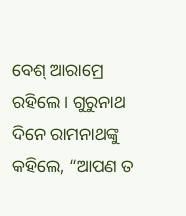ବେଶ୍ ଆରାମ୍ରେ ରହିଲେ । ଗୁରୁନାଥ ଦିନେ ରାମନାଥଙ୍କୁ କହିଲେ, “ଆପଣ ତ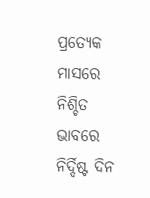ପ୍ରତ୍ୟେକ ମାସରେ ନିଶ୍ଚିତ ଭାବରେ ନିର୍ଦ୍ଦିଷ୍ଟ ଦିନ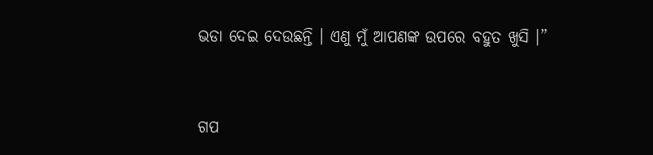ଭଡା ଦେଇ ଦେଉଛନ୍ତି । ଏଣୁ ମୁଁ ଆପଣଙ୍କ ଉପରେ ବହୁତ ଖୁସି ।”


ଗପ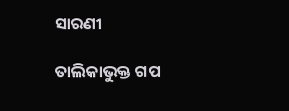ସାରଣୀ

ତାଲିକାଭୁକ୍ତ ଗପ